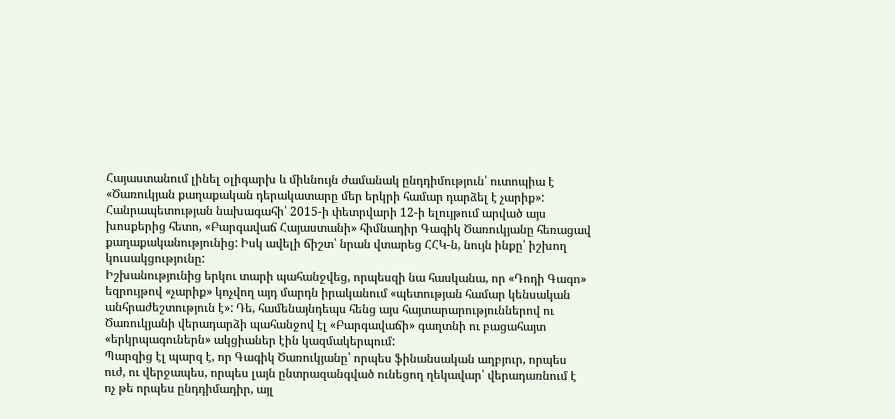Հայաստանում լինել օլիգարխ և միևնույն ժամանակ ընդդիմություն՝ ուտոպիա է
«Ծառուկյան քաղաքական դերակատարը մեր երկրի համար դարձել է չարիք»: Հանրապետության նախագահի՝ 2015-ի փետրվարի 12-ի ելույթում արված այս խոսքերից հետո, «Բարգավաճ Հայաստանի» հիմնադիր Գագիկ Ծառուկյանը հեռացավ քաղաքականությունից: Իսկ ավելի ճիշտ՝ նրան վտարեց ՀՀԿ-ն, նույն ինքը՝ իշխող կուսակցությունը:
Իշխանությունից երկու տարի պահանջվեց, որպեսզի նա հասկանա, որ «Դոդի Գագո» եզրույթով «չարիք» կոչվող այդ մարդն իրականում «պետության համար կենսական անհրաժեշտություն է»: Դե, համենայնդեպս հենց այս հայտարարություններով ու Ծառուկյանի վերադարձի պահանջով էլ «Բարգավաճի» գաղտնի ու բացահայտ «երկրպագուներն» ակցիաներ էին կազմակերպում:
Պարզից էլ պարզ է, որ Գագիկ Ծառուկյանը՝ որպես ֆինանսական աղբյուր, որպես ուժ, ու վերջապես, որպես լայն ընտրազանգված ունեցող ղեկավար՝ վերադառնում է ոչ թե որպես ընդդիմադիր, այլ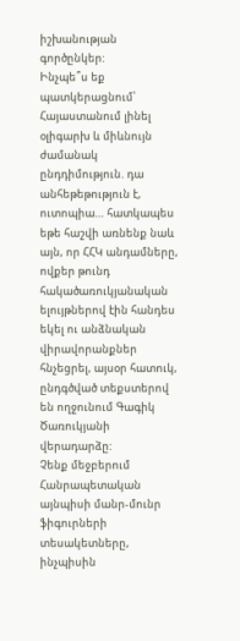իշխանության գործընկեր:
Ինչպե՞ս եք պատկերացնում՝ Հայաստանում լինել օլիգարխ և միևնույն ժամանակ ընդդիմություն. դա անհեթեթություն է, ուտոպիա... հատկապես եթե հաշվի առնենք նաև այն, որ ՀՀԿ անդամները, ովքեր թունդ հակածառուկյանական ելույթներով էին հանդես եկել ու անձնական վիրավորանքներ հնչեցրել, այսօր հատուկ, ընդգծված տեքստերով են ողջունում Գագիկ Ծառուկյանի վերադարձը:
Չենք մեջբերում Հանրապետական այնպիսի մանր-մունր ֆիգուրների տեսակետները, ինչպիսին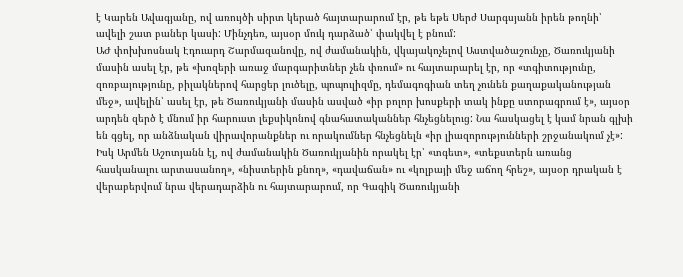է Կարեն Ավագյանը, ով առույծի սիրտ կերած հայտարարում էր, թե եթե Սերժ Սարգսյանն իրեն թողնի՝ ավելի շատ բաներ կասի: Մինչդեռ, այսօր մուկ դարձած՝ փակվել է բնում:
ԱԺ փոխխոսնակ Էդուարդ Շարմազանովը, ով ժամանակին, վկայակոչելով Աստվածաշունչը, Ծառուկյանի մասին ասել էր, թե «խոզերի առաջ մարգարիտներ չեն փռում» ու հայտարարել էր, որ «տգիտությունը, զոռբայությունը, բիլակներով հարցեր լուծելը, պոպուլիզմը, դեմագոգիան տեղ չունեն քաղաքականության մեջ», ավելին՝ ասել էր, թե Ծառուկյանի մասին ասված «իր բոլոր խոսքերի տակ ինքը ստորագրում է», այսօր արդեն զերծ է մնում իր հարուստ լեքսիկոնով գնահատականներ հնչեցնելուց: Նա հասկացել է կամ նրան գլխի են գցել, որ անձնական վիրավորանքներ ու որակումներ հնչեցնելն «իր լիազորությունների շրջանակում չէ»:
Իսկ Արմեն Աշոտյանն էլ, ով ժամանակին Ծառուկյանին որակել էր՝ «տգետ», «տեքստերն առանց հասկանալու արտասանող», «նիստերին քնող», «դավաճան» ու «կոլբայի մեջ աճող հրեշ», այսօր դրական է վերաբերվում նրա վերադարձին ու հայտարարում, որ Գագիկ Ծառուկյանի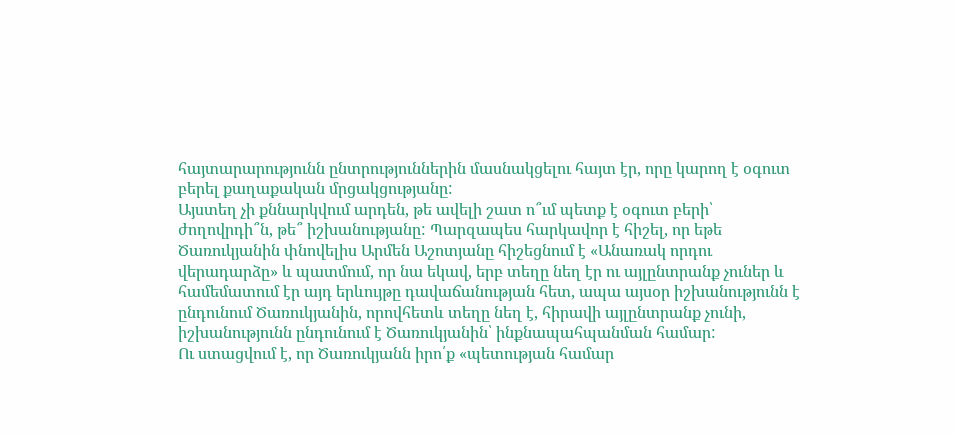հայտարարությունն ընտրություններին մասնակցելու հայտ էր, որը կարող է օգուտ բերել քաղաքական մրցակցությանը:
Այստեղ չի քննարկվում արդեն, թե ավելի շատ ո՞ւմ պետք է օգուտ բերի՝ ժողովրդի՞ն, թե՞ իշխանությանը: Պարզապես հարկավոր է հիշել, որ եթե Ծառուկյանին փնովելիս Արմեն Աշոտյանը հիշեցնում է «Անառակ որդու վերադարձը» և պատմում, որ նա եկավ, երբ տեղը նեղ էր ու այլընտրանք չուներ և համեմատում էր այդ երևույթը դավաճանության հետ, ապա այսօր իշխանությունն է ընդունում Ծառուկյանին, որովհետև տեղը նեղ է, հիրավի այլընտրանք չունի, իշխանությունն ընդունում է Ծառուկյանին՝ ինքնապահպանման համար:
Ու ստացվում է, որ Ծառուկյանն իրո՛ք «պետության համար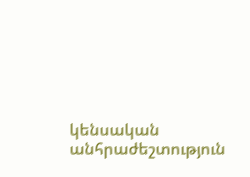կենսական անհրաժեշտություն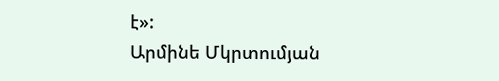է»:
Արմինե Մկրտումյան